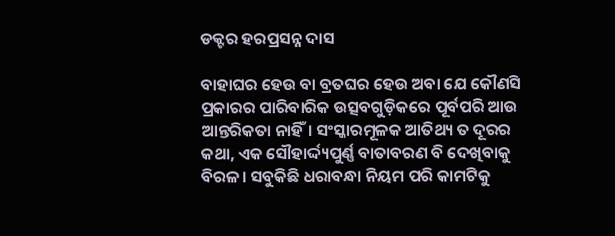ଡକ୍ଟର ହରପ୍ରସନ୍ନ ଦାସ

ବାହାଘର ହେଉ ବା ବ୍ରତଘର ହେଉ ଅବା ଯେ କୌଣସି ପ୍ରକାରର ପାରିବାରିକ ଉତ୍ସବଗୁଡ଼ିକରେ ପୂର୍ବପରି ଆଉ ଆନ୍ତରିକତା ନାହିଁ। ସଂସ୍କାରମୂଳକ ଆତିଥ୍ୟ ତ ଦୂରର କଥା, ଏକ ସୌହାର୍ଦ୍ଦ୍ୟପୁର୍ଣ୍ଣ ବାତାବରଣ ବି ଦେଖିବାକୁ ବିରଳ। ସବୁକିଛି ଧରାବନ୍ଧା ନିୟମ ପରି କାମଟିକୁ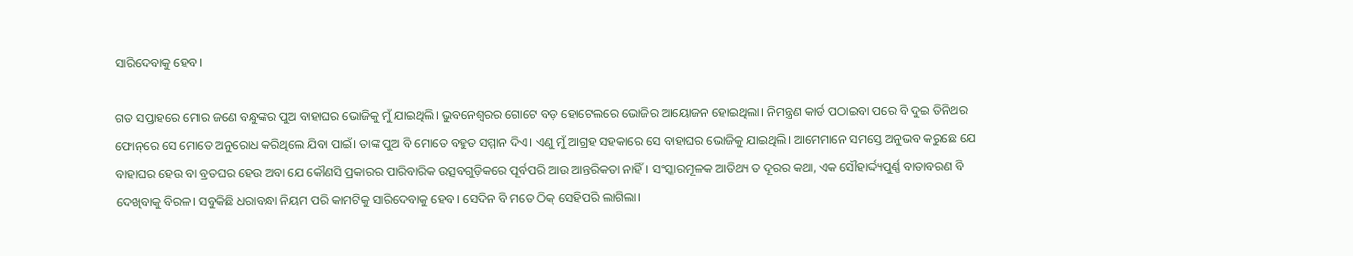ସାରିଦେବାକୁ ହେବ।

ଗତ ସପ୍ତାହରେ ମୋର ଜଣେ ବନ୍ଧୁଙ୍କର ପୁଅ ବାହାଘର ଭୋଜିକୁ ମୁଁ ଯାଇଥିଲି। ଭୁବନେଶ୍ୱରର ଗୋଟେ ବଡ଼ ହୋଟେଲରେ ଭୋଜିର ଆୟୋଜନ ହୋଇଥିଲା। ନିମନ୍ତ୍ରଣ କାର୍ଡ ପଠାଇବା ପରେ ବି ଦୁଇ ତିନିଥର ଫୋନ୍‌ରେ ସେ ମୋତେ ଅନୁରୋଧ କରିଥିଲେ ଯିବା ପାଇଁ। ତାଙ୍କ ପୁଅ ବି ମୋତେ ବହୁତ ସମ୍ମାନ ଦିଏ। ଏଣୁ ମୁଁ ଆଗ୍ରହ ସହକାରେ ସେ ବାହାଘର ଭୋଜିକୁ ଯାଇଥିଲି। ଆମେମାନେ ସମସ୍ତେ ଅନୁଭବ କରୁଛେ ଯେ ବାହାଘର ହେଉ ବା ବ୍ରତଘର ହେଉ ଅବା ଯେ କୌଣସି ପ୍ରକାରର ପାରିବାରିକ ଉତ୍ସବଗୁଡ଼ିକରେ ପୂର୍ବପରି ଆଉ ଆନ୍ତରିକତା ନାହିଁ। ସଂସ୍କାରମୂଳକ ଆତିଥ୍ୟ ତ ଦୂରର କଥା, ଏକ ସୌହାର୍ଦ୍ଦ୍ୟପୁର୍ଣ୍ଣ ବାତାବରଣ ବି ଦେଖିବାକୁ ବିରଳ। ସବୁକିଛି ଧରାବନ୍ଧା ନିୟମ ପରି କାମଟିକୁ ସାରିଦେବାକୁ ହେବ। ସେଦିନ ବି ମତେ ଠିକ୍ ସେହିପରି ଲାଗିଲା।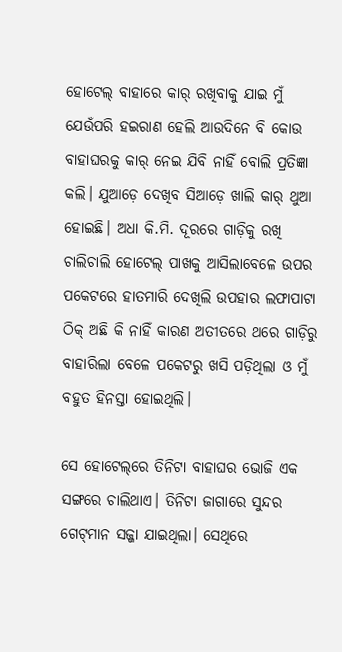ହୋଟେଲ୍ ବାହାରେ କାର୍ ରଖିବାକୁ ଯାଇ ମୁଁ ଯେଉଁପରି ହଇରାଣ ହେଲି ଆଉଦିନେ ବି କୋଉ ବାହାଘରକୁ କାର୍ ନେଇ ଯିବି ନାହିଁ ବୋଲି ପ୍ରତିଜ୍ଞା କଲି। ଯୁଆଡ଼େ ଦେଖିବ ସିଆଡ଼େ ଖାଲି କାର୍ ଥୁଆ ହୋଇଛି। ଅଧା କି.ମି. ଦୂରରେ ଗାଡ଼ିକୁ ରଖି ଚାଲିଚାଲି ହୋଟେଲ୍ ପାଖକୁ ଆସିଲାବେଳେ ଉପର ପକେଟରେ ହାତମାରି ଦେଖିଲି ଉପହାର ଲଫାପାଟା ଠିକ୍ ଅଛି କି ନାହିଁ କାରଣ ଅତୀତରେ ଥରେ ଗାଡ଼ିରୁ ବାହାରିଲା ବେଳେ ପକେଟରୁ ଖସି ପଡ଼ିଥିଲା ଓ ମୁଁ ବହୁତ ହିନସ୍ତା ହୋଇଥିଲି।

ସେ ହୋଟେଲ୍‌ରେ ତିନିଟା ବାହାଘର ଭୋଜି ଏକ ସଙ୍ଗରେ ଚାଲିଥାଏ। ତିନିଟା ଜାଗାରେ ସୁନ୍ଦର ଗେଟ୍‌ମାନ ସଜ୍ଜା ଯାଇଥିଲା। ସେଥିରେ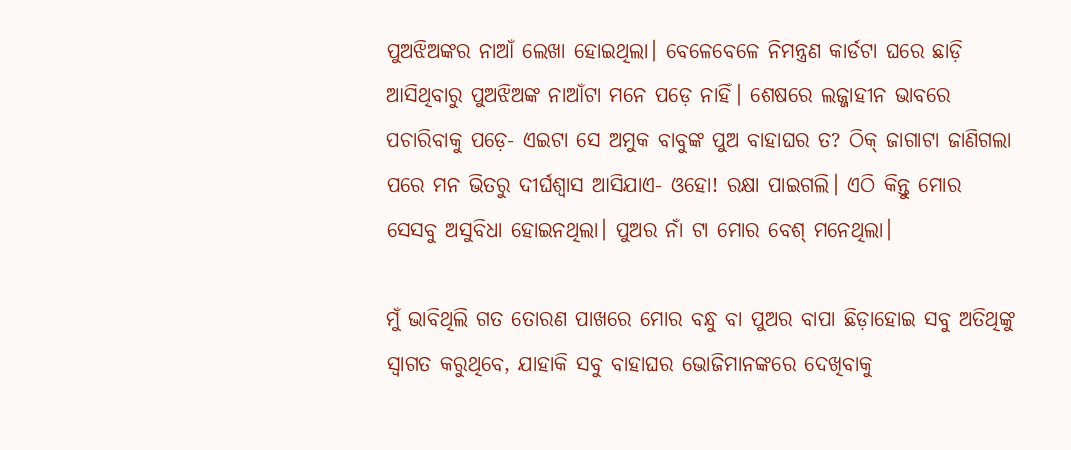ପୁଅଝିଅଙ୍କର ନାଆଁ ଲେଖା ହୋଇଥିଲା। ବେଳେବେଳେ ନିମନ୍ତ୍ରଣ କାର୍ଡଟା ଘରେ ଛାଡ଼ି ଆସିଥିବାରୁ ପୁଅଝିଅଙ୍କ ନାଆଁଟା ମନେ ପଡ଼େ ନାହିଁ। ଶେଷରେ ଲଜ୍ଜାହୀନ ଭାବରେ ପଚାରିବାକୁ ପଡ଼େ- ଏଇଟା ସେ ଅମୁକ ବାବୁଙ୍କ ପୁଅ ବାହାଘର ତ? ଠିକ୍ ଜାଗାଟା ଜାଣିଗଲା ପରେ ମନ ଭିତରୁ ଦୀର୍ଘଶ୍ୱାସ ଆସିଯାଏ- ଓହୋ! ରକ୍ଷା ପାଇଗଲି। ଏଠି କିନ୍ତୁ ମୋର ସେସବୁ ଅସୁବିଧା ହୋଇନଥିଲା। ପୁଅର ନାଁ ଟା ମୋର ବେଶ୍ ମନେଥିଲା।

ମୁଁ ଭାବିଥିଲି ଗତ ତୋରଣ ପାଖରେ ମୋର ବନ୍ଧୁ ବା ପୁଅର ବାପା ଛିଡ଼ାହୋଇ ସବୁ ଅତିଥିଙ୍କୁ ସ୍ୱାଗତ କରୁଥିବେ, ଯାହାକି ସବୁ ବାହାଘର ଭୋଜିମାନଙ୍କରେ ଦେଖିବାକୁ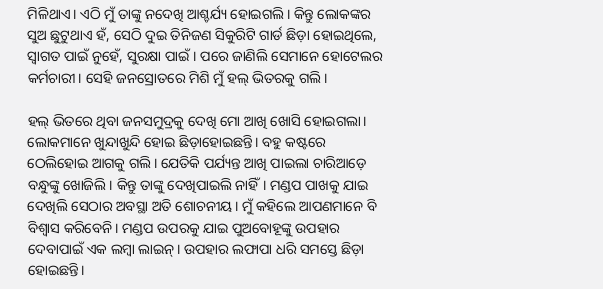ମିଳିଥାଏ। ଏଠି ମୁଁ ତାଙ୍କୁ ନଦେଖି ଆଶ୍ଚର୍ଯ୍ୟ ହୋଇଗଲି। କିନ୍ତୁ ଲୋକଙ୍କର ସୁଅ ଛୁଟୁଥାଏ ହଁ, ସେଠି ଦୁଇ ତିନିଜଣ ସିକୁରିଟି ଗାର୍ଡ ଛିଡ଼ା ହୋଇଥିଲେ, ସ୍ୱାଗତ ପାଇଁ ନୁହେଁ, ସୁରକ୍ଷା ପାଇଁ। ପରେ ଜାଣିଲି ସେମାନେ ହୋଟେଲର କର୍ମଚାରୀ। ସେହି ଜନସ୍ରୋତରେ ମିଶି ମୁଁ ହଲ୍ ଭିତରକୁ ଗଲି।

ହଲ୍ ଭିତରେ ଥିବା ଜନସମୁଦ୍ରକୁ ଦେଖି ମୋ ଆଖି ଖୋସି ହୋଇଗଲା। ଲୋକମାନେ ଖୁନ୍ଦାଖୁନ୍ଦି ହୋଇ ଛିଡ଼ାହୋଇଛନ୍ତି। ବହୁ କଷ୍ଟରେ ଠେଲିହୋଇ ଆଗକୁ ଗଲି। ଯେତିକି ପର୍ଯ୍ୟନ୍ତ ଆଖି ପାଇଲା ଚାରିଆଡ଼େ ବନ୍ଧୁଙ୍କୁ ଖୋଜିଲି। କିନ୍ତୁ ତାଙ୍କୁ ଦେଖିପାଇଲି ନାହିଁ। ମଣ୍ଡପ ପାଖକୁ ଯାଇ ଦେଖିଲି ସେଠାର ଅବସ୍ଥା ଅତି ଶୋଚନୀୟ। ମୁଁ କହିଲେ ଆପଣମାନେ ବି ବିଶ୍ୱାସ କରିବେନି। ମଣ୍ଡପ ଉପରକୁ ଯାଇ ପୁଅବୋହୂଙ୍କୁ ଉପହାର ଦେବାପାଇଁ ଏକ ଲମ୍ବା ଲାଇନ୍। ଉପହାର ଲଫାପା ଧରି ସମସ୍ତେ ଛିଡ଼ା ହୋଇଛନ୍ତି।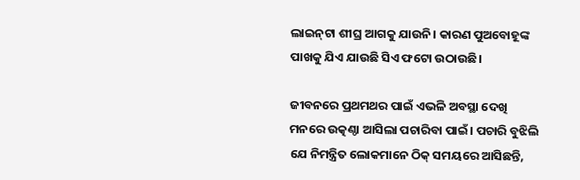ଲାଇନ୍‌ଟା ଶୀଘ୍ର ଆଗକୁ ଯାଉନି। କାରଣ ପୁଅବୋହୂଙ୍କ ପାଖକୁ ଯିଏ ଯାଉଛି ସିଏ ଫଟୋ ଉଠାଉଛି।

ଜୀବନରେ ପ୍ରଥମଥର ପାଇଁ ଏଭଳି ଅବସ୍ଥା ଦେଖି ମନରେ ଉତ୍କଣ୍ଠା ଆସିଲା ପଚାରିବା ପାଇଁ। ପଚାରି ବୁଝିଲି ଯେ ନିମନ୍ତ୍ରିତ ଲୋକମାନେ ଠିକ୍ ସମୟରେ ଆସିଛନ୍ତି,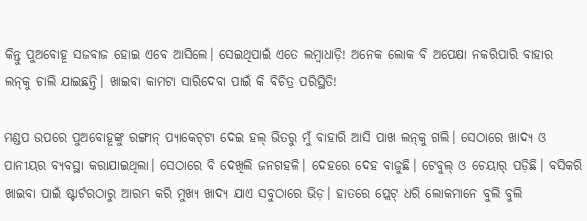କିନ୍ତୁ ପୁଅବୋହୂ ସଜବାଜ ହୋଇ ଏବେ ଆସିଲେ। ସେଇଥିପାଇଁ ଏତେ ଲମ୍ବାଧାଡ଼ି! ଅନେକ ଲୋକ ବି ଅପେକ୍ଷା ନକରିପାରି ବାହାର ଲନ୍‌କୁ ଚାଲି ଯାଇଛନ୍ତି। ଖାଇବା କାମଟା ସାରିଦେବା ପାଇଁ କି ବିଚିତ୍ର ପରିସ୍ଥିତି!

ମଣ୍ଡପ ଉପରେ ପୁଅବୋହୂଙ୍କୁ ରଙ୍ଗୀନ୍ ପ୍ୟାକେଟ୍‌ଟା ଦେଇ ହଲ୍ ଭିତରୁ ମୁଁ ବାହାରି ଆସି ପାଖ ଲନ୍‌କୁ ଗଲି। ସେଠାରେ ଖାଦ୍ୟ ଓ ପାନୀୟର ବ୍ୟବସ୍ଥା କରାଯାଇଥିଲା। ସେଠାରେ ବି ଦେଖିଲି ଜନଗହଳି। ଦେହରେ ଦେହ ବାଜୁଛି। ଟେବୁଲ୍ ଓ ଚେୟାର୍ ପଡ଼ିଛି। ବସିକରି ଖାଇବା ପାଇଁ ଷ୍ଟାର୍ଟରଠାରୁ ଆରମ୍ଭ କରି ମୁଖ୍ୟ ଖାଦ୍ୟ ଯାଏ ସବୁଠାରେ ଭିଡ଼। ହାତରେ ପ୍ଲେଟ୍ ଧରି ଲୋକମାନେ ବୁଲି ବୁଲି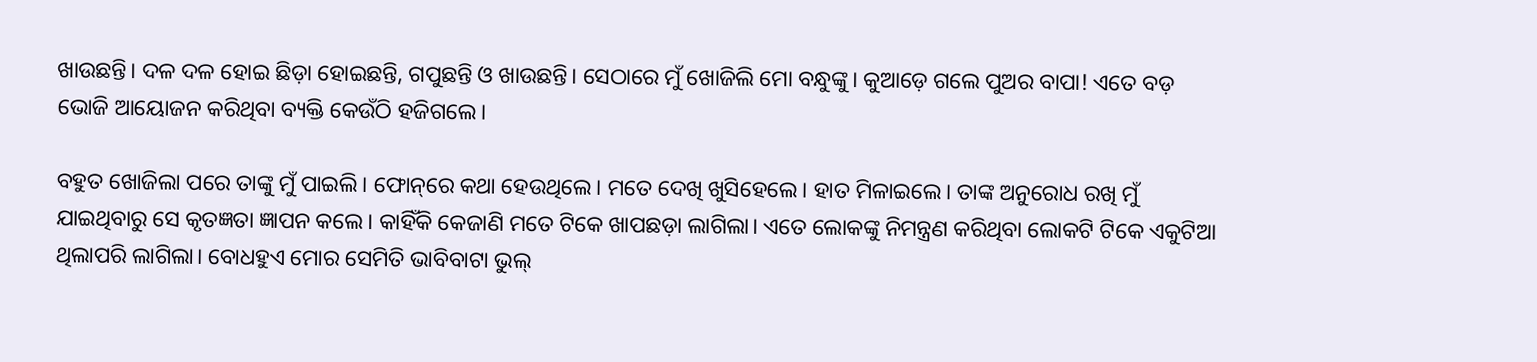ଖାଉଛନ୍ତି। ଦଳ ଦଳ ହୋଇ ଛିଡ଼ା ହୋଇଛନ୍ତି, ଗପୁଛନ୍ତି ଓ ଖାଉଛନ୍ତି। ସେଠାରେ ମୁଁ ଖୋଜିଲି ମୋ ବନ୍ଧୁଙ୍କୁ। କୁଆଡ଼େ ଗଲେ ପୁଅର ବାପା! ଏତେ ବଡ଼ ଭୋଜି ଆୟୋଜନ କରିଥିବା ବ୍ୟକ୍ତି କେଉଁଠି ହଜିଗଲେ।

ବହୁତ ଖୋଜିଲା ପରେ ତାଙ୍କୁ ମୁଁ ପାଇଲି। ଫୋନ୍‌ରେ କଥା ହେଉଥିଲେ। ମତେ ଦେଖି ଖୁସିହେଲେ। ହାତ ମିଳାଇଲେ। ତାଙ୍କ ଅନୁରୋଧ ରଖି ମୁଁ ଯାଇଥିବାରୁ ସେ କୃତଜ୍ଞତା ଜ୍ଞାପନ କଲେ। କାହିଁକି କେଜାଣି ମତେ ଟିକେ ଖାପଛଡ଼ା ଲାଗିଲା। ଏତେ ଲୋକଙ୍କୁ ନିମନ୍ତ୍ରଣ କରିଥିବା ଲୋକଟି ଟିକେ ଏକୁଟିଆ ଥିଲାପରି ଲାଗିଲା। ବୋଧହୁଏ ମୋର ସେମିତି ଭାବିବାଟା ଭୁଲ୍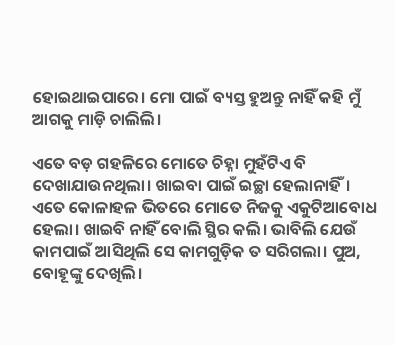ହୋଇଥାଇପାରେ। ମୋ ପାଇଁ ବ୍ୟସ୍ତ ହୁଅନ୍ତୁ ନାହିଁ କହି ମୁଁ ଆଗକୁ ମାଡ଼ି ଚାଲିଲି।

ଏତେ ବଡ଼ ଗହଳିରେ ମୋତେ ଚିହ୍ନା ମୁହଁଟିଏ ବି ଦେଖାଯାଉନଥିଲା। ଖାଇବା ପାଇଁ ଇଚ୍ଛା ହେଲାନାହିଁ। ଏତେ କୋଳାହଳ ଭିତରେ ମୋତେ ନିଜକୁ ଏକୁଟିଆବୋଧ ହେଲା। ଖାଇବି ନାହିଁ ବୋଲି ସ୍ଥିର କଲି। ଭାବିଲି ଯେଉଁ କାମପାଇଁ ଆସିଥିଲି ସେ କାମଗୁଡ଼ିକ ତ ସରିଗଲା। ପୁଅ, ବୋହୂଙ୍କୁ ଦେଖିଲି।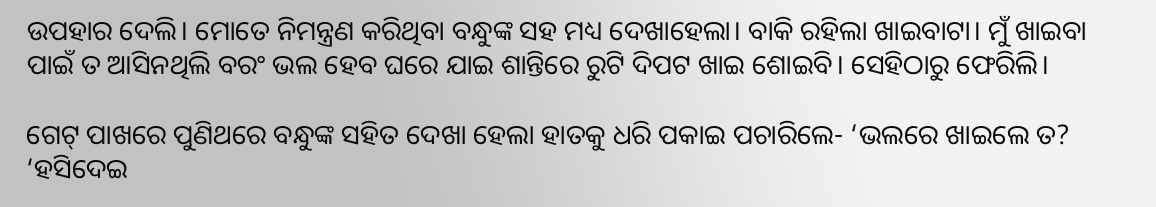ଉପହାର ଦେଲି। ମୋତେ ନିମନ୍ତ୍ରଣ କରିଥିବା ବନ୍ଧୁଙ୍କ ସହ ମଧ୍ୟ ଦେଖାହେଲା। ବାକି ରହିଲା ଖାଇବାଟା। ମୁଁ ଖାଇବା ପାଇଁ ତ ଆସିନଥିଲି ବରଂ ଭଲ ହେବ ଘରେ ଯାଇ ଶାନ୍ତିରେ ରୁଟି ଦିପଟ ଖାଇ ଶୋଇବି। ସେହିଠାରୁ ଫେରିଲି।

ଗେଟ୍ ପାଖରେ ପୁଣିଥରେ ବନ୍ଧୁଙ୍କ ସହିତ ଦେଖା ହେଲା ହାତକୁ ଧରି ପକାଇ ପଚାରିଲେ- ‘ଭଲରେ ଖାଇଲେ ତ? ‘ହସିଦେଇ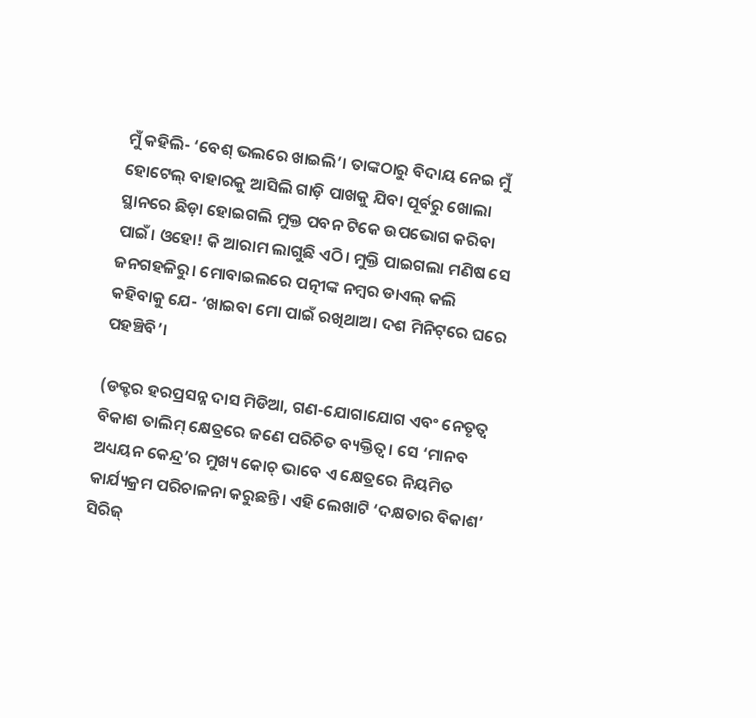ମୁଁ କହିଲି- ‘ବେଶ୍ ଭଲରେ ଖାଇଲି’। ତାଙ୍କଠାରୁ ବିଦାୟ ନେଇ ମୁଁ ହୋଟେଲ୍ ବାହାରକୁ ଆସିଲି ଗାଡ଼ି ପାଖକୁ ଯିବା ପୂର୍ବରୁ ଖୋଲା ସ୍ଥାନରେ ଛିଡ଼ା ହୋଇଗଲି ମୁକ୍ତ ପବନ ଟିକେ ଉପଭୋଗ କରିବା ପାଇଁ। ଓହୋ! କି ଆରାମ ଲାଗୁଛି ଏଠି। ମୁକ୍ତି ପାଇଗଲା ମଣିଷ ସେ ଜନଗହଳିରୁ। ମୋବାଇଲରେ ପତ୍ନୀଙ୍କ ନମ୍ବର ଡାଏଲ୍ କଲି କହିବାକୁ ଯେ- ‘ଖାଇବା ମୋ ପାଇଁ ରଖିଥାଅ। ଦଶ ମିନିଟ୍‌ରେ ଘରେ ପହଞ୍ଚିବି’।

(ଡକ୍ଟର ହରପ୍ରସନ୍ନ ଦାସ ମିଡିଆ, ଗଣ-ଯୋଗାଯୋଗ ଏବଂ ନେତୃତ୍ୱ ବିକାଶ ତାଲିମ୍‌ କ୍ଷେତ୍ରରେ ଜଣେ ପରିଚିତ ବ୍ୟକ୍ତିତ୍ୱ। ସେ ‘ମାନବ ଅଧ୍ୟୟନ କେନ୍ଦ୍ର’ର ମୁଖ୍ୟ କୋଚ୍‌ ଭାବେ ଏ କ୍ଷେତ୍ରରେ ନିୟମିତ କାର୍ଯ୍ୟକ୍ରମ ପରିଚାଳନା କରୁଛନ୍ତି। ଏହି ଲେଖାଟି ‘ଦକ୍ଷତାର ବିକାଶ’ ସିରିଜ୍‍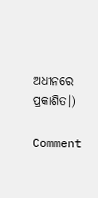ଅଧୀନରେ ପ୍ରକାଶିତ।)

Comment